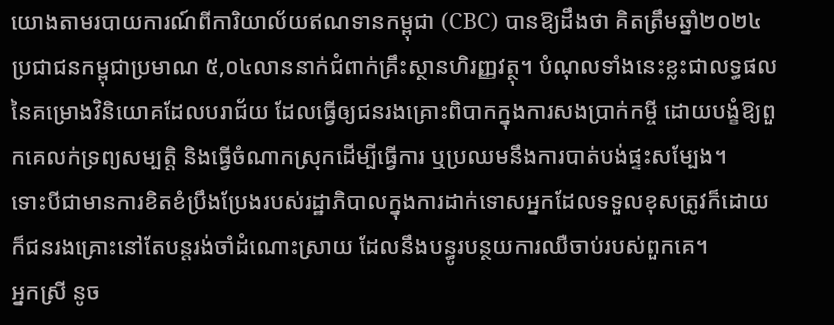យោងតាមរបាយការណ៍ពីការិយាល័យឥណទានកម្ពុជា (CBC) បានឱ្យដឹងថា គិតត្រឹមឆ្នាំ២០២៤ ប្រជាជនកម្ពុជាប្រមាណ ៥,០៤លាននាក់ជំពាក់គ្រឹះស្ថានហិរញ្ញវត្ថុ។ បំណុលទាំងនេះខ្លះជាលទ្ធផលនៃគម្រោងវិនិយោគដែលបរាជ័យ ដែលធ្វើឲ្យជនរងគ្រោះពិបាកក្នុងការសងប្រាក់កម្ចី ដោយបង្ខំឱ្យពួកគេលក់ទ្រព្យសម្បត្តិ និងធ្វើចំណាកស្រុកដើម្បីធ្វើការ ឬប្រឈមនឹងការបាត់បង់ផ្ទះសម្បែង។
ទោះបីជាមានការខិតខំប្រឹងប្រែងរបស់រដ្ឋាភិបាលក្នុងការដាក់ទោសអ្នកដែលទទួលខុសត្រូវក៏ដោយ ក៏ជនរងគ្រោះនៅតែបន្តរង់ចាំដំណោះស្រាយ ដែលនឹងបន្ធូរបន្ថយការឈឺចាប់របស់ពួកគេ។
អ្នកស្រី នូច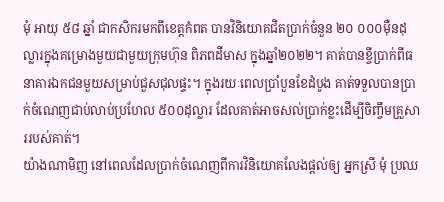មុំ អាយុ ៥៨ ឆ្នាំ ជាកសិករមកពីខេត្តកំពត បានវិនិយោគជិតប្រាក់ចំនួន ២០ ០០០ម៉ឺនដុល្លារក្នុងគម្រោងមួយជាមួយក្រុមហ៊ុន ពិភពដីមាស ក្នុងឆ្នាំ២០២២។ គាត់បានខ្ចីប្រាក់ពីធនាគារឯកជនមួយសម្រាប់ជួសជុលផ្ទះ។ ក្នុងរយៈពេលប្រាំបួនខែដំបូង គាត់ទទួលបានប្រាក់ចំណេញជាប់លាប់ប្រហែល ៥០០ដុល្លារ ដែលគាត់អាចសល់ប្រាក់ខ្លះដើម្បីចិញ្ចឹមគ្រួសាររបស់គាត់។
យ៉ាងណាមិញ នៅពេលដែលប្រាក់ចំណេញពីការវិនិយោគលែងផ្ដល់ឲ្យ អ្នកស្រី មុំ ប្រឈ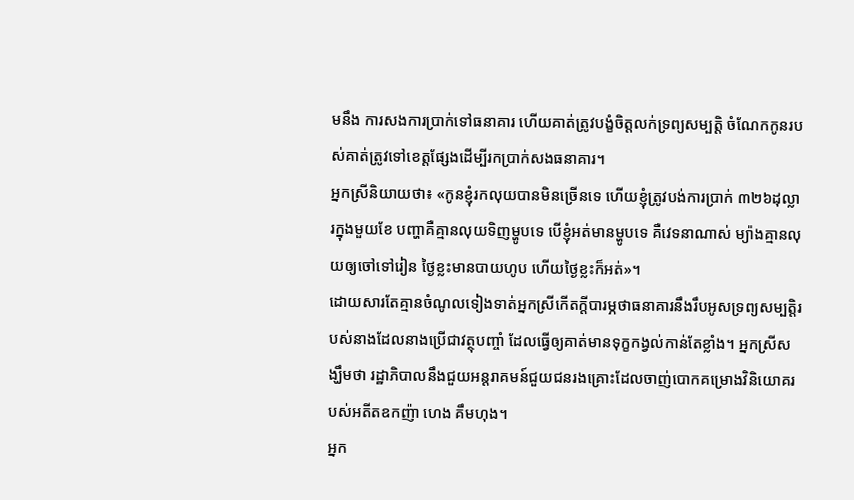មនឹង ការសងការប្រាក់ទៅធនាគារ ហើយគាត់ត្រូវបង្ខំចិត្តលក់ទ្រព្យសម្បត្តិ ចំណែកកូនរបស់គាត់ត្រូវទៅខេត្តផ្សែងដើម្បីរកប្រាក់សងធនាគារ។
អ្នកស្រីនិយាយថា៖ «កូនខ្ញុំរកលុយបានមិនច្រើនទេ ហើយខ្ញុំត្រូវបង់ការប្រាក់ ៣២៦ដុល្លារក្នុងមួយខែ បញ្ហាគឺគ្មានលុយទិញម្ហូបទេ បើខ្ញុំអត់មានម្ហូបទេ គឺវេទនាណាស់ ម្យ៉ាងគ្មានលុយឲ្យចៅទៅរៀន ថ្ងៃខ្លះមានបាយហូប ហើយថ្ងៃខ្លះក៏អត់»។
ដោយសារតែគ្មានចំណូលទៀងទាត់អ្នកស្រីកើតក្ដីបារម្ភថាធនាគារនឹងរឹបអូសទ្រព្យសម្បត្តិរបស់នាងដែលនាងប្រើជាវត្ថុបញ្ចាំ ដែលធ្វើឲ្យគាត់មានទុក្ខកង្វល់កាន់តែខ្លាំង។ អ្នកស្រីសង្ឃឹមថា រដ្ឋាភិបាលនឹងជួយអន្តរាគមន៍ជួយជនរងគ្រោះដែលចាញ់បោកគម្រោងវិនិយោគរបស់អតីតឧកញ៉ា ហេង គឹមហុង។
អ្នក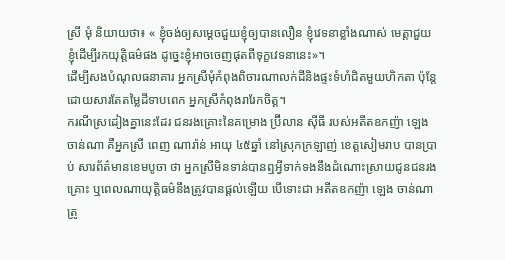ស្រី មុំ និយាយថា៖ « ខ្ញុំចង់ឲ្យសម្ដេចជួយខ្ញុំឲ្យបានលឿន ខ្ញុំវេទនាខ្លាំងណាស់ មេត្តាជួយខ្ញុំដើម្បីរកយុត្តិធម៌ផង ដូច្នេះខ្ញុំអាចចេញផុតពីទុក្ខវេទនានេះ»។
ដើម្បីសងបំណុលធនាគារ អ្នកស្រីមុំកំពុងពិចារណាលក់ដីនិងផ្ទះទំហំជិតមួយហិកតា ប៉ុន្តែដោយសារតែតម្លៃដីទាបពេក អ្នកស្រីកំពុងរារែកចិត្ត។
ករណីស្រដៀងគ្នានេះដែរ ជនរងគ្រោះនៃគម្រោង ប្រ៊ីលាន ស៊ីធី របស់អតីតឧកញ៉ា ឡេង ចាន់ណា គឺអ្នកស្រី ពេញ ណារ៉ាន់ អាយុ ៤៥ឆ្នាំ នៅស្រុកក្រឡាញ់ ខេត្តសៀមរាប បានប្រាប់ សារព័ត៌មានខេមបូចា ថា អ្នកស្រីមិនទាន់បានឮអ្វីទាក់ទងនឹងដំណោះស្រាយជូនជនរងគ្រោះ ឬពេលណាយុត្តិធម៌នឹងត្រូវបានផ្តល់ឡើយ បើទោះជា អតីតឧកញ៉ា ឡេង ចាន់ណា ត្រូ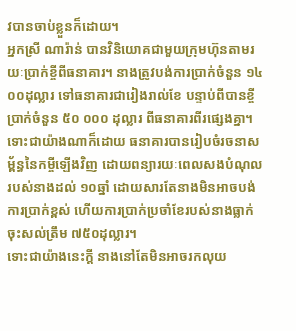វបានចាប់ខ្លួនក៏ដោយ។
អ្នកស្រី ណារ៉ាន់ បានវិនិយោគជាមួយក្រុមហ៊ុនតាមរយៈប្រាក់ខ្ចីពីធនាគារ។ នាងត្រូវបង់ការប្រាក់ចំនួន ១៤ ០០ដុល្លារ ទៅធនាគារជារៀងរាល់ខែ បន្ទាប់ពីបានខ្ចីប្រាក់ចំនួន ៥០ ០០០ ដុល្លារ ពីធនាគារពីរផ្សេងគ្នា។ ទោះជាយ៉ាងណាក៏ដោយ ធនាគារបានរៀបចំរចនាសម្ព័ន្ធនៃកម្ចីឡើងវិញ ដោយពន្យារយៈពេលសងបំណុលរបស់នាងដល់ ១០ឆ្នាំ ដោយសារតែនាងមិនអាចបង់ការប្រាក់ខ្ពស់ ហើយការប្រាក់ប្រចាំខែរបស់នាងធ្លាក់ចុះសល់ត្រឹម ៧៥០ដុល្លារ។
ទោះជាយ៉ាងនេះក្តី នាងនៅតែមិនអាចរកលុយ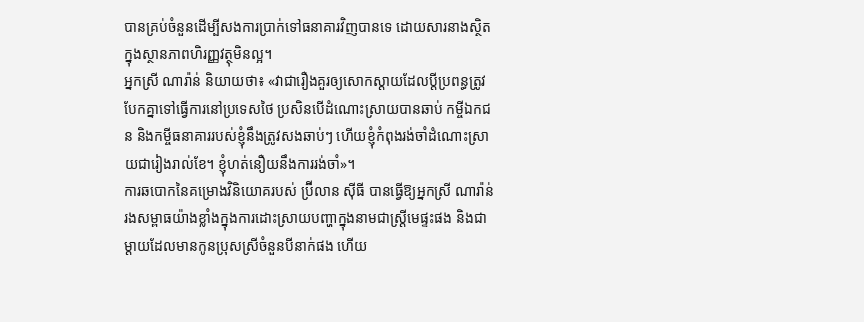បានគ្រប់ចំនួនដើម្បីសងការប្រាក់ទៅធនាគារវិញបានទេ ដោយសារនាងស្ថិតក្នុងស្ថានភាពហិរញ្ញវត្ថុមិនល្អ។
អ្នកស្រី ណារ៉ាន់ និយាយថា៖ «វាជារឿងគួរឲ្យសោកស្ដាយដែលប្តីប្រពន្ធត្រូវបែកគ្នាទៅធ្វើការនៅប្រទេសថៃ ប្រសិនបើដំណោះស្រាយបានឆាប់ កម្ចីឯកជន និងកម្ចីធនាគាររបស់ខ្ញុំនឹងត្រូវសងឆាប់ៗ ហើយខ្ញុំកំពុងរង់ចាំដំណោះស្រាយជារៀងរាល់ខែ។ ខ្ញុំហត់នឿយនឹងការរង់ចាំ»។
ការឆបោកនៃគម្រោងវិនិយោគរបស់ ប្រ៊ីលាន ស៊ីធី បានធ្វើឱ្យអ្នកស្រី ណារ៉ាន់ រងសម្ពាធយ៉ាងខ្លាំងក្នុងការដោះស្រាយបញ្ហាក្នុងនាមជាស្ត្រីមេផ្ទះផង និងជាម្តាយដែលមានកូនប្រុសស្រីចំនួនបីនាក់ផង ហើយ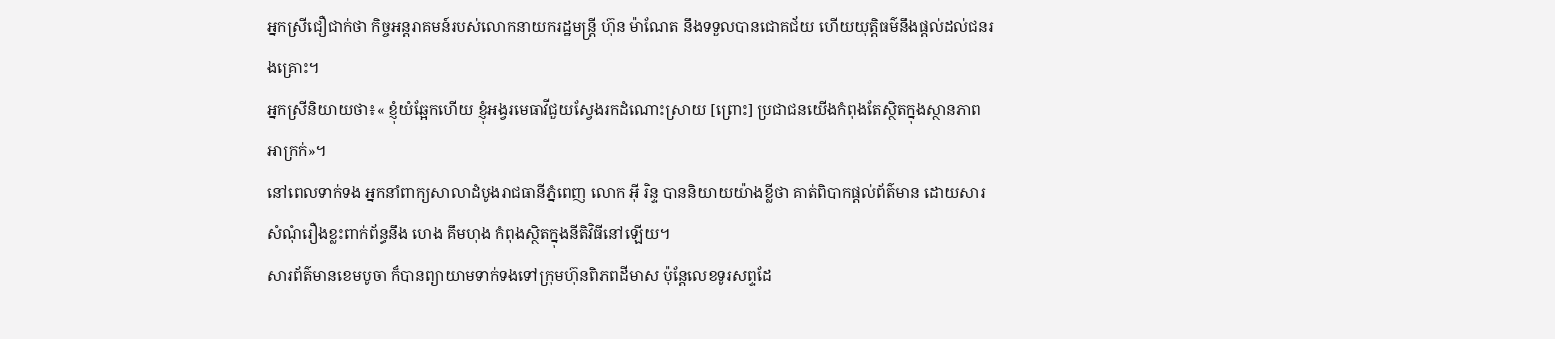អ្នកស្រីជឿជាក់ថា កិច្ចអន្តរាគមន៍របស់លោកនាយករដ្ឋមន្ត្រី ហ៊ុន ម៉ាណែត នឹងទទួលបានជោគជ័យ ហើយយុត្តិធម៌នឹងផ្តល់ដល់ជនរងគ្រោះ។
អ្នកស្រីនិយាយថា៖« ខ្ញុំយំឆ្អែកហើយ ខ្ញុំអង្វរមេធាវីជួយស្វែងរកដំណោះស្រាយ [ព្រោះ] ប្រជាជនយើងកំពុងតែស្ថិតក្នុងស្ថានភាពអាក្រក់»។
នៅពេលទាក់ទង អ្នកនាំពាក្យសាលាដំបូងរាជធានីភ្នំពេញ លោក អ៊ី រិន្ទ បាននិយាយយ៉ាងខ្លីថា គាត់ពិបាកផ្តល់ព័ត៌មាន ដោយសារសំណុំរឿងខ្លះពាក់ព័ន្ធនឹង ហេង គឹមហុង កំពុងស្ថិតក្នុងនីតិវិធីនៅឡើយ។
សារព័ត៌មានខេមបូចា ក៏បានព្យាយាមទាក់ទងទៅក្រុមហ៊ុនពិភពដីមាស ប៉ុន្តែលេខទូរសព្ទដែ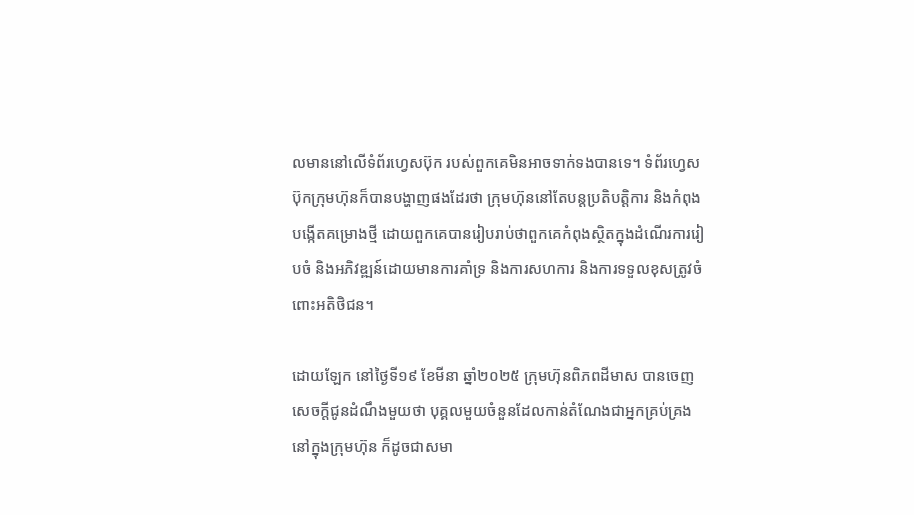លមាននៅលើទំព័រហ្វេសប៊ុក របស់ពួកគេមិនអាចទាក់ទងបានទេ។ ទំព័រហ្វេសប៊ុកក្រុមហ៊ុនក៏បានបង្ហាញផងដែរថា ក្រុមហ៊ុននៅតែបន្តប្រតិបត្តិការ និងកំពុងបង្កើតគម្រោងថ្មី ដោយពួកគេបានរៀបរាប់ថាពួកគេកំពុងស្ថិតក្នុងដំណើរការរៀបចំ និងអភិវឌ្ឍន៍ដោយមានការគាំទ្រ និងការសហការ និងការទទួលខុសត្រូវចំពោះអតិថិជន។

ដោយឡែក នៅថ្ងៃទី១៩ ខែមីនា ឆ្នាំ២០២៥ ក្រុមហ៊ុនពិភពដីមាស បានចេញសេចក្តីជូនដំណឹងមួយថា បុគ្គលមួយចំនួនដែលកាន់តំណែងជាអ្នកគ្រប់គ្រងនៅក្នុងក្រុមហ៊ុន ក៏ដូចជាសមា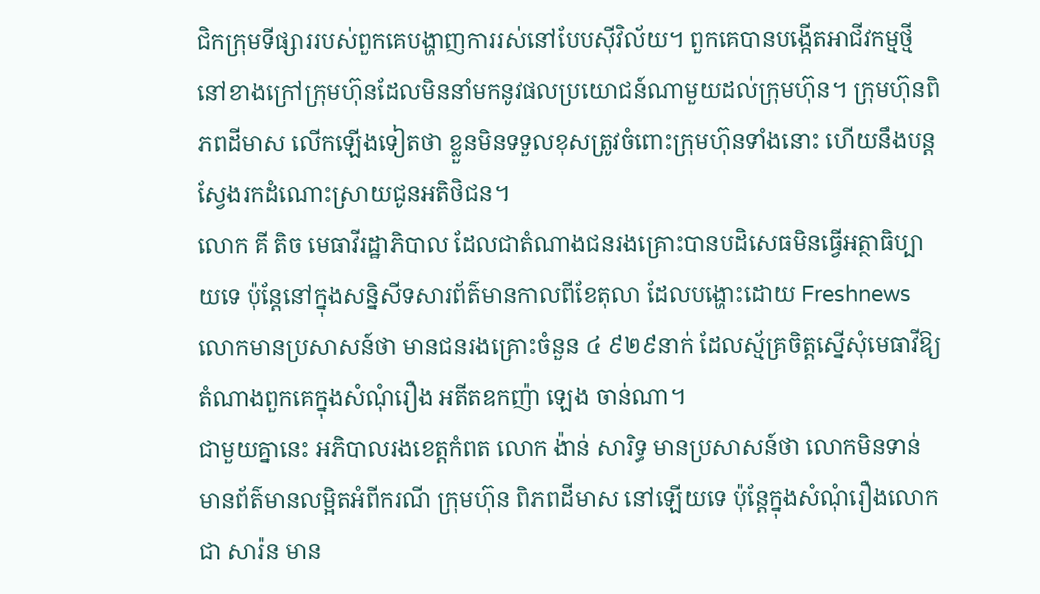ជិកក្រុមទីផ្សាររបស់ពួកគេបង្ហាញការរស់នៅបែបស៊ីវិល័យ។ ពួកគេបានបង្កើតអាជីវកម្មថ្មីនៅខាងក្រៅក្រុមហ៊ុនដែលមិននាំមកនូវផលប្រយោជន៍ណាមួយដល់ក្រុមហ៊ុន។ ក្រុមហ៊ុនពិភពដីមាស លើកឡើងទៀតថា ខ្លួនមិនទទួលខុសត្រូវចំពោះក្រុមហ៊ុនទាំងនោះ ហើយនឹងបន្តស្វែងរកដំណោះស្រាយជូនអតិថិជន។
លោក គី តិច មេធាវីរដ្ឋាភិបាល ដែលជាតំណាងជនរងគ្រោះបានបដិសេធមិនធ្វើអត្ថាធិប្បាយទេ ប៉ុន្តែនៅក្នុងសន្និសីទសារព័ត៌មានកាលពីខែតុលា ដែលបង្ហោះដោយ Freshnews លោកមានប្រសាសន៍ថា មានជនរងគ្រោះចំនួន ៤ ៩២៩នាក់ ដែលស្ម័គ្រចិត្តស្នើសុំមេធាវីឱ្យតំណាងពួកគេក្នុងសំណុំរឿង អតីតឧកញ៉ា ឡេង ចាន់ណា។
ជាមួយគ្នានេះ អភិបាលរងខេត្តកំពត លោក ង៉ាន់ សារិទ្ធ មានប្រសាសន៍ថា លោកមិនទាន់មានព័ត៌មានលម្អិតអំពីករណី ក្រុមហ៊ុន ពិភពដីមាស នៅឡើយទេ ប៉ុន្តែក្នុងសំណុំរឿងលោក ជា សារ៉ន មាន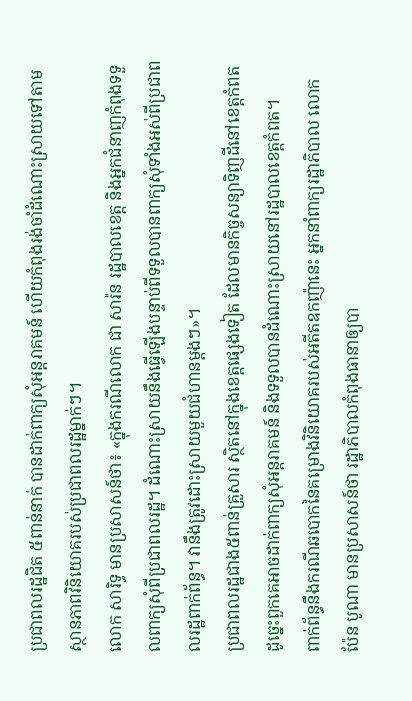ប្រជាពលរដ្ឋជិត ៥ពាន់នាក់ បានដាក់ពាក្យសុំអន្តរាគមន៍ ហើយកំពុងរង់ចាំដំណោះស្រាយទៅតាមស្ថានភាពវិនិយោគរបស់ប្រជាពលរដ្ឋម្នាក់ៗ។
លោក សារិទ្ធ មានប្រសាសន៍ថា៖ «ក្នុងករណីលោក ជា សារ៉ន រដ្ឋបាលខេត្ត និងអ្នកជំនាញកំពុងទទួលពាក្យសុំពីប្រជាពលរដ្ឋ។ ដំណោះស្រាយនឹងធ្វើឡើងបន្ទាប់ពីទទួលបានពាក្យសុំទាំងអស់ពីប្រជាពលរដ្ឋពាក់ព័ន្ធ។ វានឹងត្រូវដោះស្រាយមួយជំហានម្តងៗ»។
ប្រជាពលរដ្ឋជាង៥ពាន់គ្រួសារ ស្ថិតនៅក្នុងខេត្តផ្សេងទៀត ដែលមានកិច្ចសន្យាទិញដីនៅខេត្តកំពត ដូច្នេះពួកគេអាចដាក់ពាក្យសុំអន្តរាគមន៍ និងទទួលបានដំណោះស្រាយនៅរដ្ឋបាលខេត្តកំពត។
ពាក់ព័ន្ធនឹងករណីឆបោកនៃគម្រោងវិនិយោគរបស់អតីតឧកញ៉ានេះ អ្នកនាំពាក្យរដ្ឋាភិបាល លោក ប៉ែន បូណា មានប្រសាសន៍ថា រដ្ឋាភិបាលកំពុងធានាឲ្យបា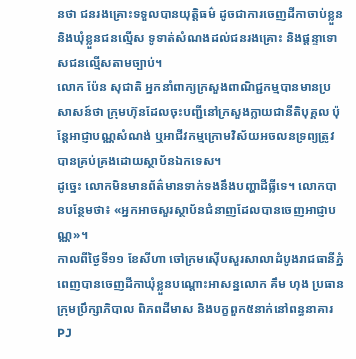នថា ជនរងគ្រោះទទួលបានយុត្តិធម៌ ដូចជាការចេញដីកាចាប់ខ្លួន និងឃុំខ្លួនជនល្មើស ទូទាត់សំណងដល់ជនរងគ្រោះ និងផ្តន្ទាទោសជនល្មើសតាមច្បាប់។
លោក ប៉ែន សុជាតិ អ្នកនាំពាក្យក្រសួងពាណិជ្ជកម្មបានមានប្រសាសន៍ថា ក្រុមហ៊ុនដែលចុះបញ្ជីនៅក្រសួងក្លាយជានីតិបុគ្គល ប៉ុន្តែអាជ្ញាបណ្ណសំណង់ ឬអាជីវកម្មក្រោមវិស័យអចលនទ្រព្យត្រូវបានគ្រប់គ្រងដោយស្ថាប័នឯកទេស។
ដូច្នេះ លោកមិនមានព័ត៌មានទាក់ទងនឹងបញ្ហាដីធ្លីទេ។ លោកបានបន្ថែមថា៖ «អ្នកអាចសួរស្ថាប័នជំនាញដែលបានចេញអាជ្ញាបណ្ណ»។
កាលពីថ្ងៃទី១១ ខែសីហា ចៅក្រមស៊ើបសួរសាលាដំបូងរាជធានីភ្នំពេញបានចេញដីកាឃុំខ្លួនបណ្តោះអាសន្នលោក គឹម ហុង ប្រធានក្រុមប្រឹក្សាភិបាល ពិភពដីមាស និងបក្ខពួក៥នាក់នៅពន្ធនាគារPJ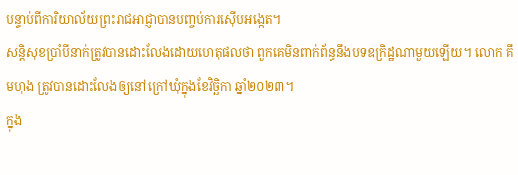បន្ទាប់ពីការិយាល័យព្រះរាជអាជ្ញាបានបញ្ចប់ការស៊ើបអង្កេត។
សន្តិសុខប្រាំបីនាក់ត្រូវបានដោះលែងដោយហេតុផលថា ពួកគេមិនពាក់ព័ន្ធនឹងបទឧក្រិដ្ឋណាមួយឡើយ។ លោក គឹមហុង ត្រូវបានដោះលែងឲ្យនៅក្រៅឃុំក្នុងខែវិច្ឆិកា ឆ្នាំ២០២៣។
ក្នុង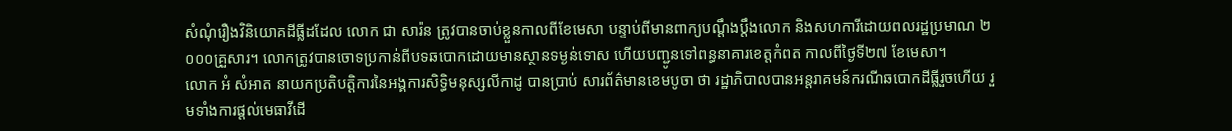សំណុំរឿងវិនិយោគដីធ្លីដដែល លោក ជា សារ៉ន ត្រូវបានចាប់ខ្លួនកាលពីខែមេសា បន្ទាប់ពីមានពាក្យបណ្តឹងប្តឹងលោក និងសហការីដោយពលរដ្ឋប្រមាណ ២ ០០០គ្រួសារ។ លោកត្រូវបានចោទប្រកាន់ពីបទឆបោកដោយមានស្ថានទម្ងន់ទោស ហើយបញ្ជូនទៅពន្ធនាគារខេត្តកំពត កាលពីថ្ងៃទី២៧ ខែមេសា។
លោក អំ សំអាត នាយកប្រតិបត្តិការនៃអង្គការសិទ្ធិមនុស្សលីកាដូ បានប្រាប់ សារព័ត៌មានខេមបូចា ថា រដ្ឋាភិបាលបានអន្តរាគមន៍ករណីឆបោកដីធ្លីរួចហើយ រួមទាំងការផ្តល់មេធាវីដើ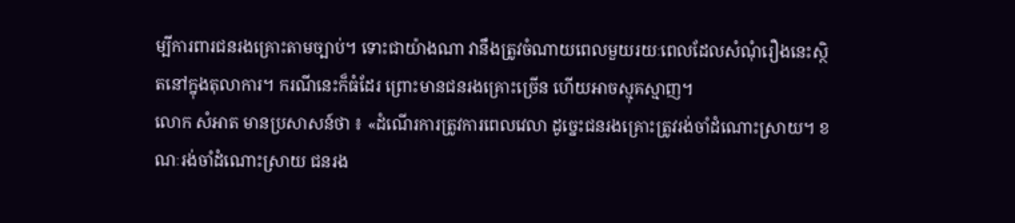ម្បីការពារជនរងគ្រោះតាមច្បាប់។ ទោះជាយ៉ាងណា វានឹងត្រូវចំណាយពេលមួយរយៈពេលដែលសំណុំរឿងនេះស្ថិតនៅក្នុងតុលាការ។ ករណីនេះក៏ធំដែរ ព្រោះមានជនរងគ្រោះច្រើន ហើយអាចស្មុគស្មាញ។
លោក សំអាត មានប្រសាសន៍ថា ៖ «ដំណើរការត្រូវការពេលវេលា ដូច្នេះជនរងគ្រោះត្រូវរង់ចាំដំណោះស្រាយ។ ខណៈរង់ចាំដំណោះស្រាយ ជនរង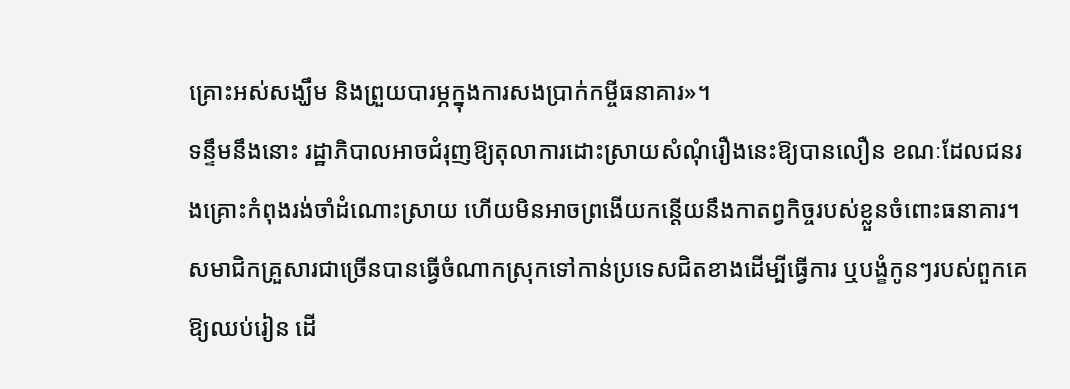គ្រោះអស់សង្ឃឹម និងព្រួយបារម្ភក្នុងការសងប្រាក់កម្ចីធនាគារ»។
ទន្ទឹមនឹងនោះ រដ្ឋាភិបាលអាចជំរុញឱ្យតុលាការដោះស្រាយសំណុំរឿងនេះឱ្យបានលឿន ខណៈដែលជនរងគ្រោះកំពុងរង់ចាំដំណោះស្រាយ ហើយមិនអាចព្រងើយកន្តើយនឹងកាតព្វកិច្ចរបស់ខ្លួនចំពោះធនាគារ។ សមាជិកគ្រួសារជាច្រើនបានធ្វើចំណាកស្រុកទៅកាន់ប្រទេសជិតខាងដើម្បីធ្វើការ ឬបង្ខំកូនៗរបស់ពួកគេឱ្យឈប់រៀន ដើ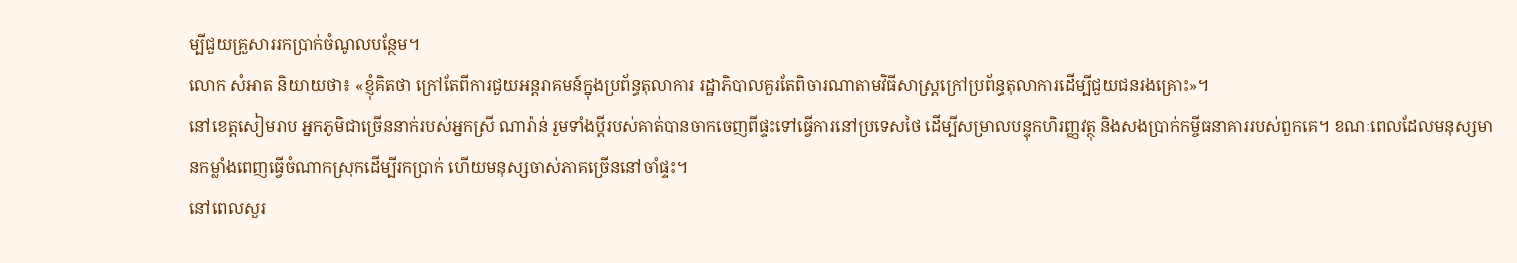ម្បីជួយគ្រួសាររកប្រាក់ចំណូលបន្ថែម។
លោក សំអាត និយាយថា៖ «ខ្ញុំគិតថា ក្រៅតែពីការជួយអន្តរាគមន៍ក្នុងប្រព័ន្ធតុលាការ រដ្ឋាភិបាលគួរតែពិចារណាតាមវិធីសាស្រ្តក្រៅប្រព័ន្ធតុលាការដើម្បីជួយជនរងគ្រោះ»។
នៅខេត្តសៀមរាប អ្នកភូមិជាច្រើននាក់របស់អ្នកស្រី ណារ៉ាន់ រួមទាំងប្តីរបស់គាត់បានចាកចេញពីផ្ទះទៅធ្វើការនៅប្រទេសថៃ ដើម្បីសម្រាលបន្ទុកហិរញ្ញវត្ថុ និងសងប្រាក់កម្ចីធនាគាររបស់ពួកគេ។ ខណៈពេលដែលមនុស្សមានកម្លាំងពេញធ្វើចំណាកស្រុកដើម្បីរកប្រាក់ ហើយមនុស្សចាស់ភាគច្រើននៅចាំផ្ទះ។
នៅពេលសួរ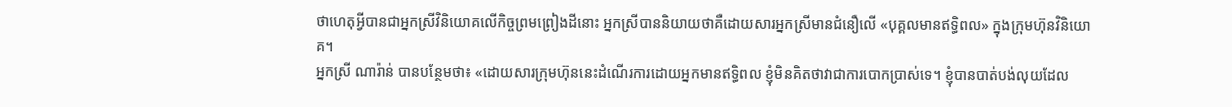ថាហេតុអ្វីបានជាអ្នកស្រីវិនិយោគលើកិច្ចព្រមព្រៀងដីនោះ អ្នកស្រីបាននិយាយថាគឺដោយសារអ្នកស្រីមានជំនឿលើ «បុគ្គលមានឥទ្ធិពល» ក្នុងក្រុមហ៊ុនវិនិយោគ។
អ្នកស្រី ណារ៉ាន់ បានបន្ថែមថា៖ «ដោយសារក្រុមហ៊ុននេះដំណើរការដោយអ្នកមានឥទ្ធិពល ខ្ញុំមិនគិតថាវាជាការបោកប្រាស់ទេ។ ខ្ញុំបានបាត់បង់លុយដែល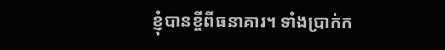ខ្ញុំបានខ្ចីពីធនាគារ។ ទាំងប្រាក់ក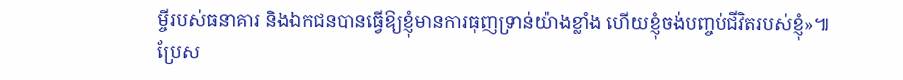ម្ចីរបស់ធនាគារ និងឯកជនបានធ្វើឱ្យខ្ញុំមានការធុញទ្រាន់យ៉ាងខ្លាំង ហើយខ្ញុំចង់បញ្ចប់ជីវិតរបស់ខ្ញុំ»៕
ប្រែស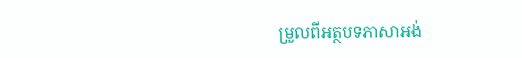ម្រួលពីអត្ថបទភាសាអង់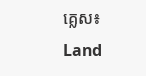គ្លេស៖ Land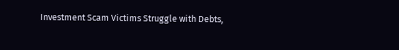Investment Scam Victims Struggle with Debts,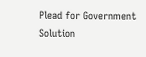Plead for Government Solution